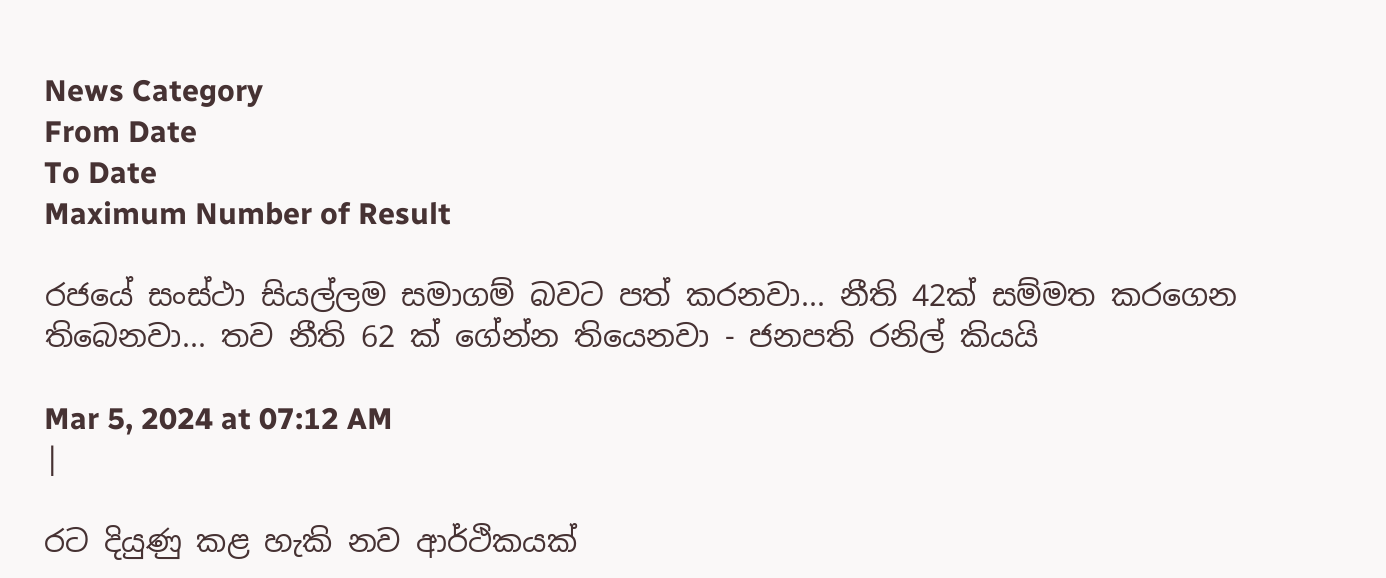News Category
From Date
To Date
Maximum Number of Result

රජයේ සංස්ථා සියල්ලම සමාගම් බවට පත් කරනවා... නීති 42ක් සම්මත කරගෙන තිබෙනවා... තව නීති 62 ක් ගේන්න තියෙනවා - ජනපති රනිල් කියයි

Mar 5, 2024 at 07:12 AM
|

රට දියුණු කළ හැකි නව ආර්ථිකයක්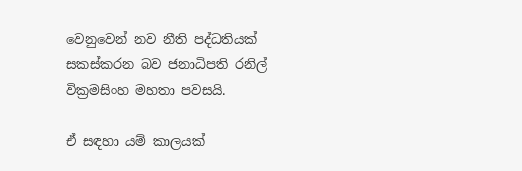වෙනුවෙන් නව නීති පද්ධතියක් සකස්කරන බව ජනාධිපති රනිල් වික්‍රමසිංහ මහතා පවසයි.

ඒ සඳහා යම් කාලයක්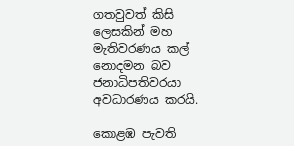ගතවුවත් කිසි ලෙසකින් මහ මැතිවරණය කල් නොදමන බව ජනාධිපතිවරයා අවධාරණය කරයි.

කොළඹ පැවති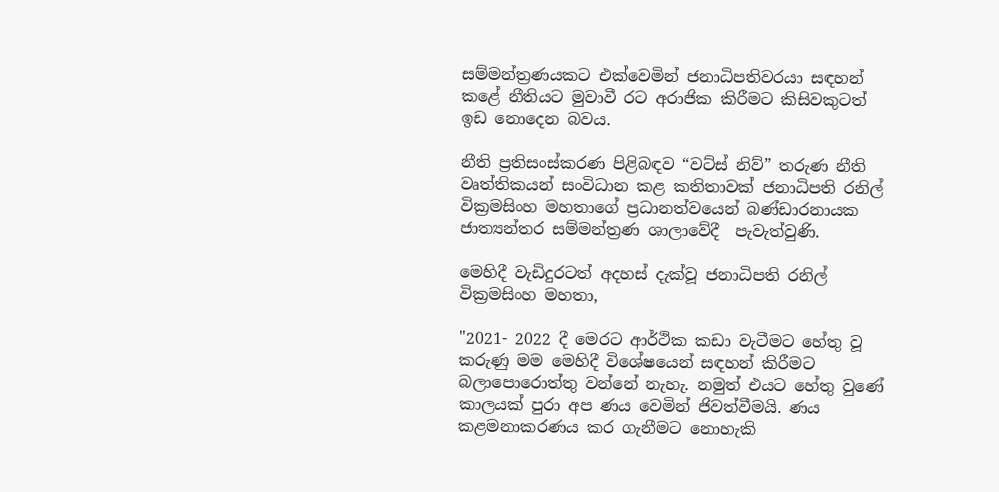සම්මන්ත්‍රණයකට එක්වෙමින් ජනාධිපතිවරයා සඳහන් කළේ නීතියට මුවාවී රට අරාජික කිරීමට කිසිවකුටත් ඉඩ නොදෙන බවය.

නීති ප්‍රතිසංස්කරණ පිළිබඳව “වට්ස් නිව්” තරුණ නීති වෘත්තිකයන් සංවිධාන කළ කතිතාවක් ජනාධිපති රනිල් වික්‍රමසිංහ මහතාගේ ප්‍රධානත්වයෙන් බණ්ඩාරනායක ජාත්‍යන්තර සම්මන්ත්‍රණ ශාලාවේදී  පැවැත්වුණි.

මෙහිදී වැඩිදුරටත් අදහස් දැක්වූ ජනාධිපති රනිල් වික්‍රමසිංහ මහතා,

"2021- 2022 දී මෙරට ආර්ථික කඩා වැටීමට හේතු වූ කරුණු මම මෙහිදී විශේෂයෙන් සඳහන් කිරීමට බලාපොරොත්තු වන්නේ නැහැ. නමුත් එයට හේතු වුණේ කාලයක් පුරා අප ණය වෙමින් ජිවත්වීමයි. ණය කළමනාකරණය කර ගැනීමට නොහැකි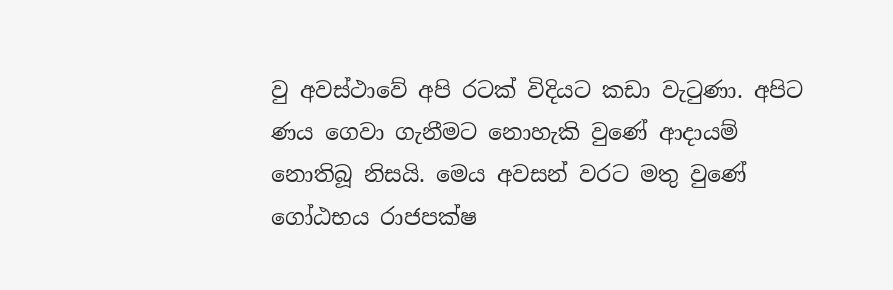වු අවස්ථාවේ අපි රටක් විදියට කඩා වැටුණා. අපිට ණය ගෙවා ගැනීමට නොහැකි වුණේ ආදායම් නොතිබූ නිසයි. මෙය අවසන් වරට මතු වුණේ ගෝඨභය රාජපක්ෂ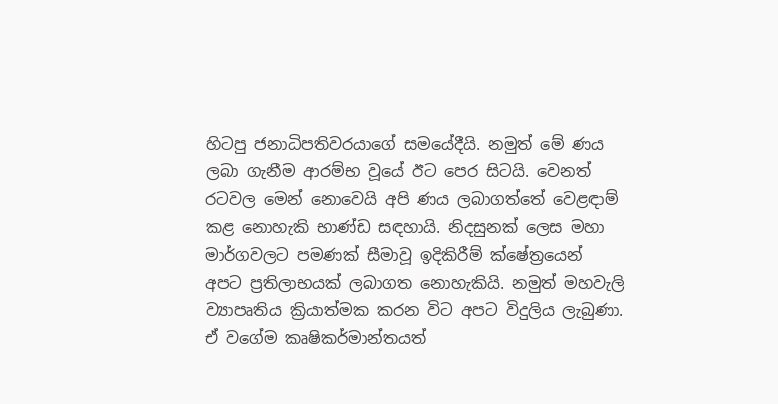හිටපු ජනාධිපතිවරයාගේ සමයේදීයි. නමුත් මේ ණය ලබා ගැනීම ආරම්භ වූයේ ඊට පෙර සිටයි. වෙනත් රටවල මෙන් නොවෙයි අපි ණය ලබාගත්තේ වෙළඳාම් කළ නොහැකි භාණ්ඩ සඳහායි. නිදසුනක් ලෙස මහා මාර්ගවලට පමණක් සීමාවූ ඉදිකිරීම් ක්ෂේත්‍රයෙන් අපට ප්‍රතිලාභයක් ලබාගත නොහැකියි. නමුත් මහවැලි ව්‍යාපෘතිය ක්‍රියාත්මක කරන විට අපට විදුලිය ලැබුණා. ඒ වගේම කෘෂිකර්මාන්තයත්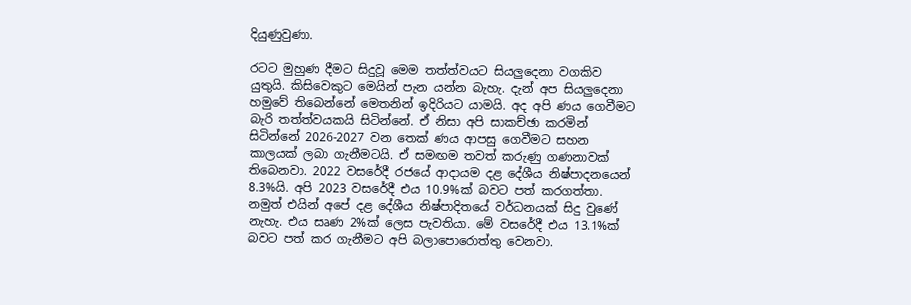දියුණුවුණා.

රටට මුහුණ දීමට සිදුවූ මෙම තත්ත්වයට සියලුදෙනා වගකිව යුතුයි. කිසිවෙකුට මෙයින් පැන යන්න බැහැ. දැන් අප සියලුදෙනා හමුවේ තිබෙන්නේ මෙතනින් ඉදිරියට යාමයි. අද අපි ණය ගෙවීමට බැරි තත්ත්වයකයි සිටින්නේ. ඒ නිසා අපි සාකච්ඡා කරමින් සිටින්නේ 2026-2027 වන තෙක් ණය ආපසු ගෙවීමට සහන කාලයක් ලබා ගැනීමටයි. ඒ සමඟම තවත් කරුණු ගණනාවක් තිබෙනවා. 2022 වසරේදී රජයේ ආදායම දළ දේශීය නිෂ්පාදනයෙන් 8.3%යි. අපි 2023 වසරේදී එය 10.9%ක් බවට පත් කරගත්තා. නමුත් එයින් අපේ දළ දේශීය නිෂ්පාදිතයේ වර්ධනයක් සිදු වුණේ නැහැ. එය සෘණ 2%ක් ලෙස පැවතියා. මේ වසරේදී එය 13.1%ක් බවට පත් කර ගැනීමට අපි බලාපොරොත්තු වෙනවා.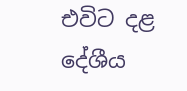එවිට දළ දේශීය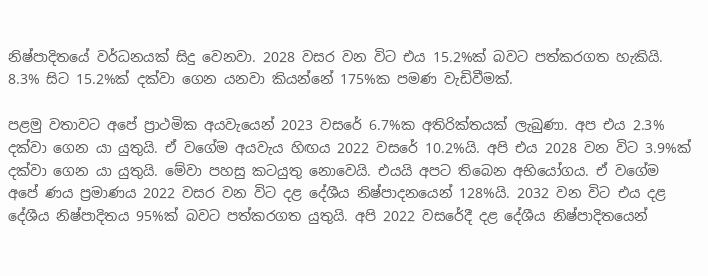නිෂ්පාදිතයේ වර්ධනයක් සිදු වෙනවා. 2028 වසර වන විට එය 15.2%ක් බවට පත්කරගත හැකියි. 8.3% සිට 15.2%ක් දක්වා ගෙන යනවා කියන්නේ 175%ක පමණ වැඩිවීමක්.

පළමු වතාවට අපේ ප්‍රාථමික අයවැයෙන් 2023 වසරේ 6.7%ක අතිරික්තයක් ලැබුණා. අප එය 2.3% දක්වා ගෙන යා යුතුයි. ඒ වගේම අයවැය හිඟය 2022 වසරේ 10.2%යි. අපි එය 2028 වන විට 3.9%ක් දක්වා ගෙන යා යුතුයි. මේවා පහසු කටයුතු නොවෙයි. එයයි අපට තිබෙන අභියෝගය. ඒ වගේම අපේ ණය ප්‍රමාණය 2022 වසර වන විට දළ දේශීය නිෂ්පාදනයෙන් 128%යි. 2032 වන විට එය දළ දේශීය නිෂ්පාදිතය 95%ක් බවට පත්කරගත යුතුයි. අපි 2022 වසරේදී දළ දේශීය නිෂ්පාදිතයෙන්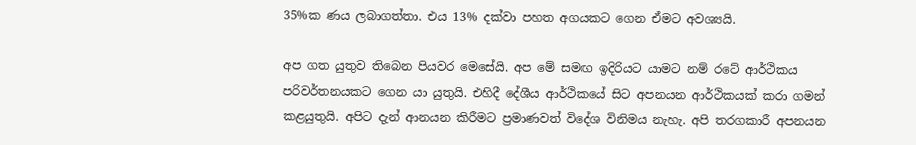35%ක ණය ලබාගත්තා. එය 13% දක්වා පහත අගයකට ගෙන ඒමට අවශ්‍යයි.

අප ගත යුතුව තිබෙන පියවර මෙසේයි. අප මේ සමඟ ඉදිරියට යාමට නම් රටේ ආර්ථිකය පරිවර්තනයකට ගෙන යා යුතුයි. එහිදී දේශීය ආර්ථිකයේ සිට අපනයන ආර්ථිකයක් කරා ගමන් කළයුතුයි. අපිට දැන් ආනයන කිරීමට ප්‍රමාණවත් විදේශ විනිමය නැහැ. අපි තරගකාරී අපනයන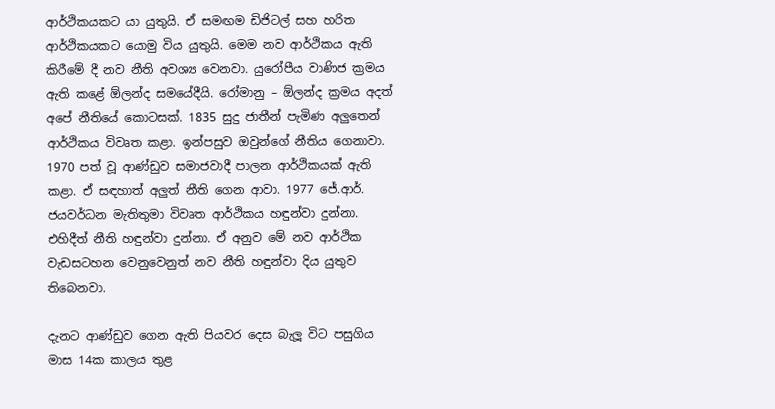ආර්ථිකයකට යා යුතුයි. ඒ සමඟම ඩිජිටල් සහ හරිත ආර්ථිකයකට යොමු විය යුතුයි. මෙම නව ආර්ථිකය ඇති කිරීමේ දී නව නීති අවශ්‍ය වෙනවා. යුරෝපීය වාණිජ ක්‍රමය ඇති කළේ ඕලන්ද සමයේදීයි. රෝමානු – ඕලන්ද ක්‍රමය අදත් අපේ නීතියේ කොටසක්. 1835 සුදු ජාතීන් පැමිණ අලුතෙන් ආර්ථිකය විවෘත කළා. ඉන්පසුව ඔවුන්ගේ නීතිය ගෙනාවා. 1970 පත් වූ ආණ්ඩුව සමාජවාදී පාලන ආර්ථිකයක් ඇති කළා. ඒ සඳහාත් අලුත් නීති ගෙන ආවා. 1977 ජේ.ආර්. ජයවර්ධන මැතිතුමා විවෘත ආර්ථිකය හඳුන්වා දුන්නා. එහිදීත් නීති හඳුන්වා දුන්නා. ඒ අනුව මේ නව ආර්ථික වැඩසටහන වෙනුවෙනුත් නව නීති හඳුන්වා දිය යුතුව තිබෙනවා.

දැනට ආණ්ඩුව ගෙන ඇති පියවර දෙස බැලූ විට පසුගිය මාස 14ක කාලය තුළ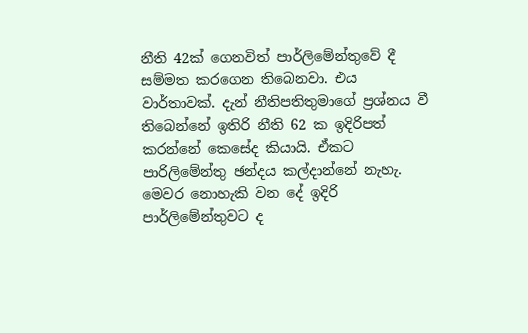නීති 42ක් ගෙනවිත් පාර්ලිමේන්තුවේ දී සම්මත කරගෙන තිබෙනවා. එය වාර්තාවක්. දැන් නීතිපතිතුමාගේ ප්‍රශ්නය වී තිබෙන්නේ ඉතිරි නීති 62 ක ඉදිරිපත් කරන්නේ කෙසේද කියායි. ඒකට පාරිලිමේන්තු ඡන්දය කල්දාන්නේ නැහැ. මෙවර නොහැකි වන දේ ඉදිරි පාර්ලිමේන්තුවට ද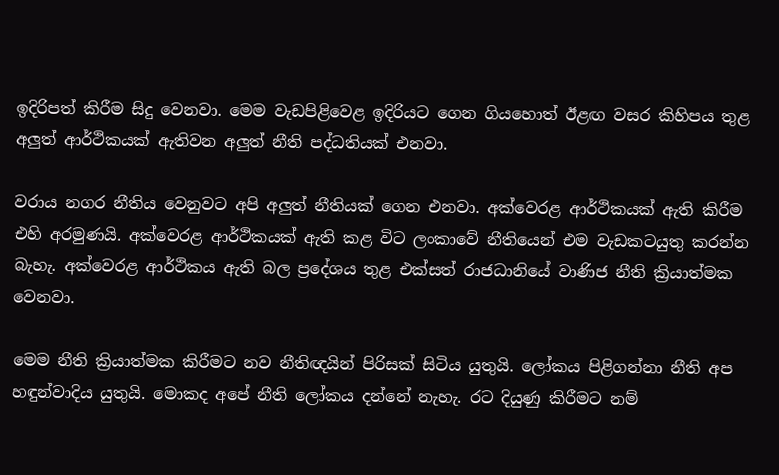ඉදිරිපත් කිරීම සිදු වෙනවා. මෙම වැඩපිළිවෙළ ඉදිරියට ගෙන ගියහොත් ඊළඟ වසර කිහිපය තුළ අලුත් ආර්ථිකයක් ඇතිවන අලුත් නීති පද්ධතියක් එනවා.

වරාය නගර නීතිය වෙනුවට අපි අලුත් නීතියක් ගෙන එනවා. අක්වෙරළ ආර්ථිකයක් ඇති කිරීම එහි අරමුණයි. අක්වෙරළ ආර්ථිකයක් ඇති කළ විට ලංකාවේ නීතියෙන් එම වැඩකටයුතු කරන්න බැහැ. අක්වෙරළ ආර්ථිකය ඇති බල ප්‍රදේශය තුළ එක්සත් රාජධානියේ වාණිජ නීති ක්‍රියාත්මක වෙනවා.

මෙම නීති ක්‍රියාත්මක කිරීමට නව නීතිඥයින් පිරිසක් සිටිය යුතුයි. ලෝකය පිළිගන්නා නීති අප හඳුන්වාදිය යුතුයි. මොකද අපේ නීති ලෝකය දන්නේ නැහැ. රට දියුණු කිරීමට නම්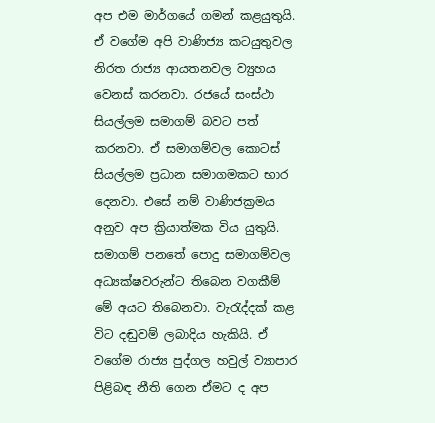අප එම මාර්ගයේ ගමන් කළයුතුයි. ඒ වගේම අපි වාණිජ්‍ය කටයුතුවල නිරත රාජ්‍ය ආයතනවල ව්‍යුහය වෙනස් කරනවා. රජයේ සංස්ථා සියල්ලම සමාගම් බවට පත් කරනවා. ඒ සමාගම්වල කොටස් සියල්ලම ප්‍රධාන සමාගමකට භාර දෙනවා. එසේ නම් වාණිජක්‍රමය අනුව අප ක්‍රියාත්මක විය යුතුයි. සමාගම් පනතේ පොදු සමාගම්වල අධ්‍යක්ෂවරුන්ට තිබෙන වගකීම් මේ අයට තිබෙනවා. වැරැද්දක් කළ විට දඬුවම් ලබාදිය හැකියි. ඒ වගේම රාජ්‍ය පුද්ගල හවුල් ව්‍යාපාර පිළිබඳ නීති ගෙන ඒමට ද අප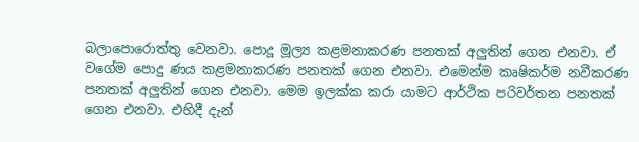බලාපොරොත්තු වෙනවා. පොදූ මූල්‍ය කළමනාකරණ පනතක් අලුතින් ගෙන එනවා. ඒ වගේම පොදු ණය කළමනාකරණ පනතක් ගෙන එනවා. එමෙන්ම කෘෂිකර්ම නවීකරණ පනතක් අලුතින් ගෙන එනවා. මෙම ඉලක්ක කරා යාමට ආර්ථික පරිවර්තන පනතක් ගෙන එනවා. එහිදී දැන්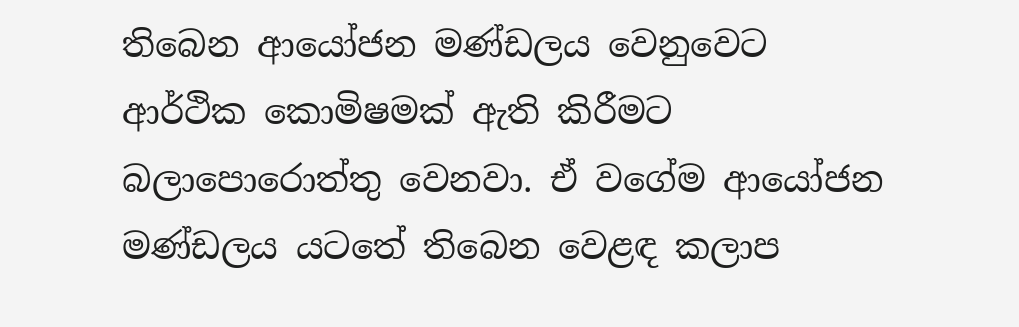තිබෙන ආයෝජන මණ්ඩලය වෙනුවෙට ආර්ථික කොමිෂමක් ඇති කිරීමට බලාපොරොත්තු වෙනවා. ඒ වගේම ආයෝජන මණ්ඩලය යටතේ තිබෙන වෙළඳ කලාප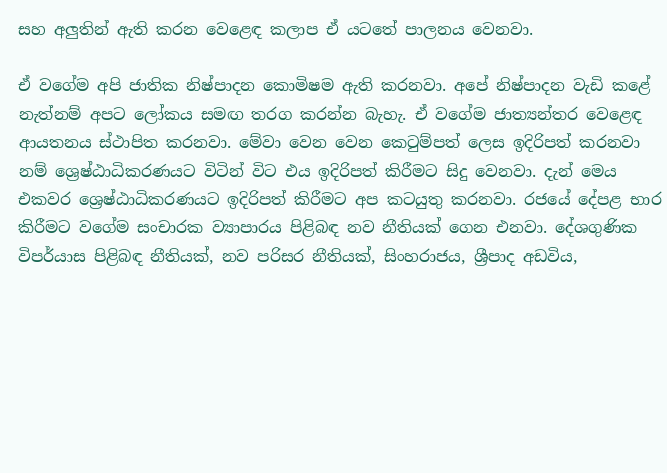සහ අලුතින් ඇති කරන වෙළෙඳ කලාප ඒ යටතේ පාලනය වෙනවා.

ඒ වගේම අපි ජාතික නිෂ්පාදන කොමිෂම ඇති කරනවා. අපේ නිෂ්පාදන වැඩි කළේ නැත්නම් අපට ලෝකය සමඟ තරග කරන්න බැහැ. ඒ වගේම ජාත්‍යන්තර වෙළෙඳ ආයතනය ස්ථාපිත කරනවා. මේවා වෙන වෙන කෙටුම්පත් ලෙස ඉදිරිපත් කරනවා නම් ශ්‍රෙෂ්ඨාධිකරණයට විටින් විට එය ඉදිරිපත් කිරීමට සිදු වෙනවා. දැන් මෙය එකවර ශ්‍රෙෂ්ඨාධිකරණයට ඉදිරිපත් කිරීමට අප කටයුතු කරනවා. රජයේ දේපළ භාර කිරීමට වගේම සංචාරක ව්‍යාපාරය පිළිබඳ නව නීතියක් ගෙන එනවා. දේශගුණික විපර්යාස පිළිබඳ නීතියක්, නව පරිසර නීතියක්, සිංහරාජය, ශ්‍රීපාද අඩවිය,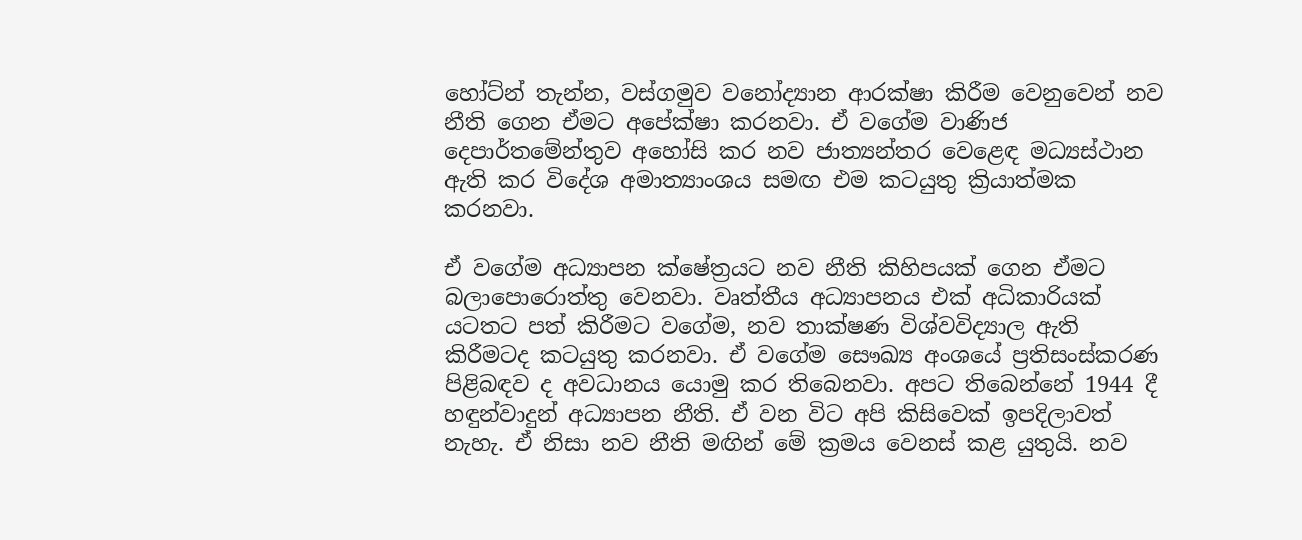හෝට්න් තැන්න, වස්ගමුව වනෝද්‍යාන ආරක්ෂා කිරීම වෙනුවෙන් නව නීති ගෙන ඒමට අපේක්ෂා කරනවා. ඒ වගේම වාණිජ දෙපාර්තමේන්තුව අහෝසි කර නව ජාත්‍යන්තර වෙළෙඳ මධ්‍යස්ථාන ඇති කර විදේශ අමාත්‍යාංශය සමඟ එම කටයුතු ක්‍රියාත්මක කරනවා.

ඒ වගේම අධ්‍යාපන ක්ෂේත්‍රයට නව නීති කිහිපයක් ගෙන ඒමට බලාපොරොත්තු වෙනවා. වෘත්තීය අධ්‍යාපනය එක් අධිකාරියක් යටතට පත් කිරීමට වගේම, නව තාක්ෂණ විශ්වවිද්‍යාල ඇති කිරීමටද කටයුතු කරනවා. ඒ වගේම සෞඛ්‍ය අංශයේ ප්‍රතිසංස්කරණ පිළිබඳව ද අවධානය යොමු කර තිබෙනවා. අපට තිබෙන්නේ 1944 දී හඳුන්වාදුන් අධ්‍යාපන නීති. ඒ වන විට අපි කිසිවෙක් ඉපදිලාවත් නැහැ. ඒ නිසා නව නීති මඟින් මේ ක්‍රමය වෙනස් කළ යුතුයි. නව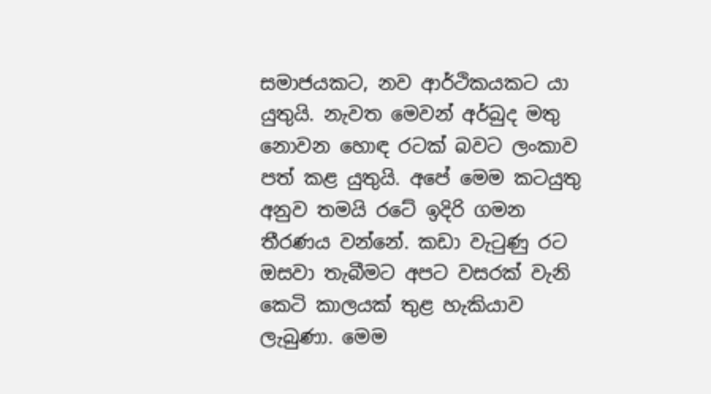සමාජයකට, නව ආර්ථිකයකට යා යුතුයි. නැවත මෙවන් අර්බුද මතු නොවන හොඳ රටක් බවට ලංකාව පත් කළ යුතුයි. අපේ මෙම කටයුතු අනුව තමයි රටේ ඉදිරි ගමන තීරණය වන්නේ. කඩා වැටුණු රට ඔසවා තැබීමට අපට වසරක් වැනි කෙටි කාලයක් තුළ හැකියාව ලැබුණා. මෙම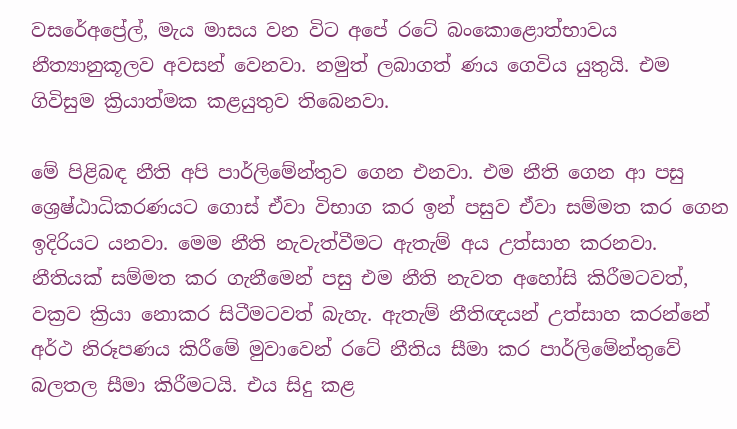වසරේඅප්‍රේල්, මැය මාසය වන විට අපේ රටේ බංකොළොත්භාවය නීත්‍යානුකූලව අවසන් වෙනවා. නමුත් ලබාගත් ණය ගෙවිය යුතුයි. එම ගිවිසුම ක්‍රියාත්මක කළයුතුව තිබෙනවා.

මේ පිළිබඳ නීති අපි පාර්ලිමේන්තුව ගෙන එනවා. එම නීති ගෙන ආ පසු ශ්‍රෙෂ්ඨාධිකරණයට ගොස් ඒවා විභාග කර ඉන් පසුව ඒවා සම්මත කර ගෙන ඉදිරියට යනවා. මෙම නීති නැවැත්වීමට ඇතැම් අය උත්සාහ කරනවා. නීතියක් සම්මත කර ගැනීමෙන් පසු එම නීති නැවත අහෝසි කිරීමටවත්, වක්‍රව ක්‍රියා නොකර සිටීමටවත් බැහැ. ඇතැම් නීතිඥයන් උත්සාහ කරන්නේ අර්ථ නිරූපණය කිරීමේ මුවාවෙන් රටේ නීතිය සීමා කර පාර්ලිමේන්තුවේ බලතල සීමා කිරීමටයි. එය සිදු කළ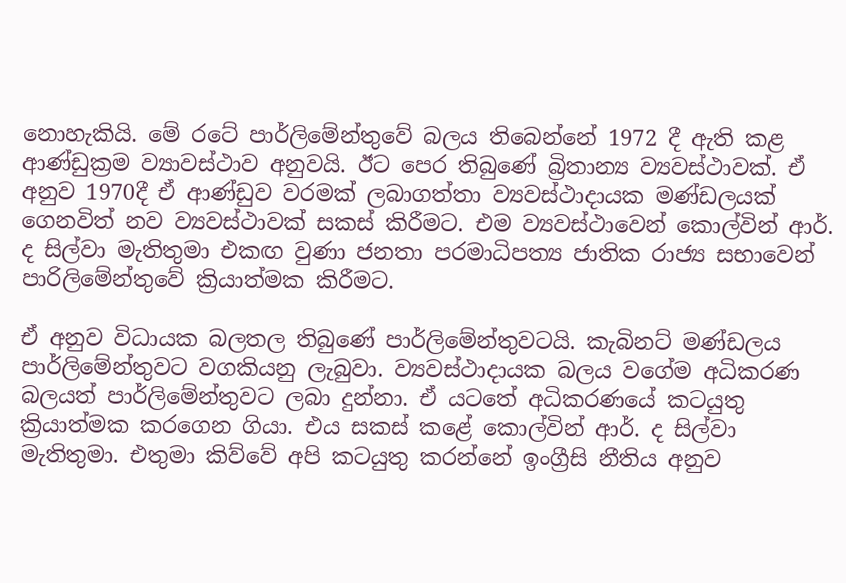නොහැකියි. මේ රටේ පාර්ලිමේන්තුවේ බලය තිබෙන්නේ 1972 දී ඇති කළ ආණ්ඩුක්‍රම ව්‍යාවස්ථාව අනුවයි. ඊට පෙර තිබුණේ බ්‍රිතාන්‍ය ව්‍යවස්ථාවක්. ඒ අනුව 1970දී ඒ ආණ්ඩුව වරමක් ලබාගත්තා ව්‍යවස්ථාදායක මණ්ඩලයක් ගෙනවිත් නව ව්‍යවස්ථාවක් සකස් කිරීමට. එම ව්‍යවස්ථාවෙන් කොල්වින් ආර්. ද සිල්වා මැතිතුමා එකඟ වුණා ජනතා පරමාධිපත්‍ය ජාතික රාජ්‍ය සභාවෙන් පාරිලිමේන්තුවේ ක්‍රියාත්මක කිරීමට.

ඒ අනුව විධායක බලතල තිබුණේ පාර්ලිමේන්තුවටයි. කැබිනට් මණ්ඩලය පාර්ලිමේන්තුවට වගකියනු ලැබුවා. ව්‍යවස්ථාදායක බලය වගේම අධිකරණ බලයත් පාර්ලිමේන්තුවට ලබා දුන්නා. ඒ යටතේ අධිකරණයේ කටයුතු ක්‍රියාත්මක කරගෙන ගියා. එය සකස් කළේ කොල්වින් ආර්. ද සිල්වා මැතිතුමා. එතුමා කිව්වේ අපි කටයුතු කරන්නේ ඉංග්‍රීසි නීතිය අනුව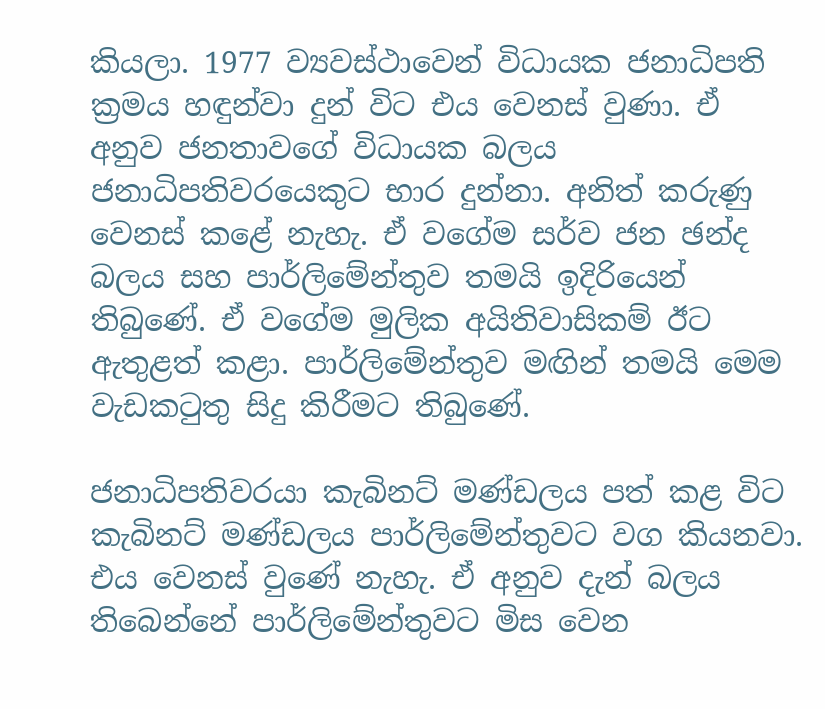කියලා. 1977 ව්‍යවස්ථාවෙන් විධායක ජනාධිපති ක්‍රමය හඳුන්වා දුන් විට එය වෙනස් වුණා. ඒ අනුව ජනතාවගේ විධායක බලය ජනාධිපතිවරයෙකුට භාර දුන්නා. අනිත් කරුණු වෙනස් කළේ නැහැ. ඒ වගේම සර්ව ජන ඡන්ද බලය සහ පාර්ලිමේන්තුව තමයි ඉදිරියෙන් තිබුණේ. ඒ වගේම මුලික අයිතිවාසිකම් ඊට ඇතුළත් කළා. පාර්ලිමේන්තුව මඟින් තමයි මෙම වැඩකටුතු සිදු කිරීමට තිබුණේ.

ජනාධිපතිවරයා කැබිනට් මණ්ඩලය පත් කළ විට කැබිනට් මණ්ඩලය පාර්ලිමේන්තුවට වග කියනවා. එය වෙනස් වුණේ නැහැ. ඒ අනුව දැන් බලය තිබෙන්නේ පාර්ලිමේන්තුවට මිස වෙන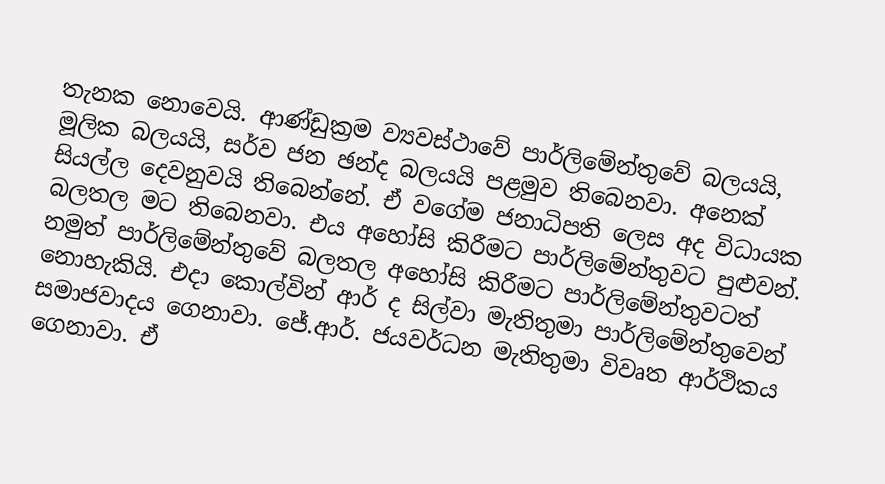තැනක නොවෙයි. ආණ්ඩුක්‍රම ව්‍යවස්ථාවේ පාර්ලිමේන්තුවේ බලයයි, මූලික බලයයි, සර්ව ජන ඡන්ද බලයයි පළමුව තිබෙනවා. අනෙක් සියල්ල දෙවනුවයි තිබෙන්නේ. ඒ වගේම ජනාධිපති ලෙස අද විධායක බලතල මට තිබෙනවා. එය අහෝසි කිරීමට පාර්ලිමේන්තුවට පුළුවන්. නමුත් පාර්ලිමේන්තුවේ බලතල අහෝසි කිරීමට පාර්ලිමේන්තුවටත් නොහැකියි. එදා කොල්වින් ආර් ද සිල්වා මැතිතුමා පාර්ලිමේන්තුවෙන් සමාජවාදය ගෙනාවා. ජේ.ආර්. ජයවර්ධන මැතිතුමා විවෘත ආර්ථිකය ගෙනාවා. ඒ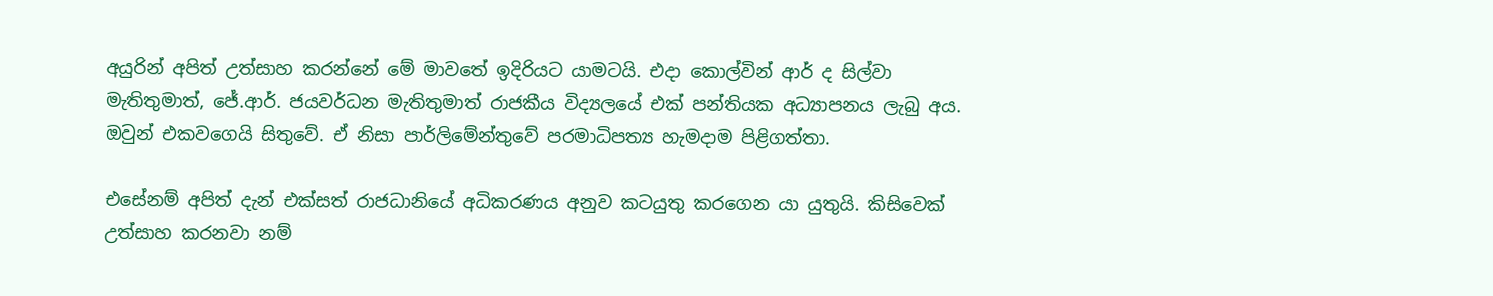අයුරින් අපිත් උත්සාහ කරන්නේ මේ මාවතේ ඉදිරියට යාමටයි. එදා කොල්වින් ආර් ද සිල්වා මැතිතුමාත්, ජේ.ආර්. ජයවර්ධන මැතිතුමාත් රාජකීය විද්‍යලයේ එක් පන්තියක අධ්‍යාපනය ලැබු අය. ඔවුන් එකවගෙයි සිතුවේ. ඒ නිසා පාර්ලිමේන්තුවේ පරමාධිපත්‍ය හැමදාම පිළිගත්තා.

එසේනම් අපිත් දැන් එක්සත් රාජධානියේ අධිකරණය අනුව කටයුතු කරගෙන යා යුතුයි. කිසිවෙක් උත්සාහ කරනවා නම්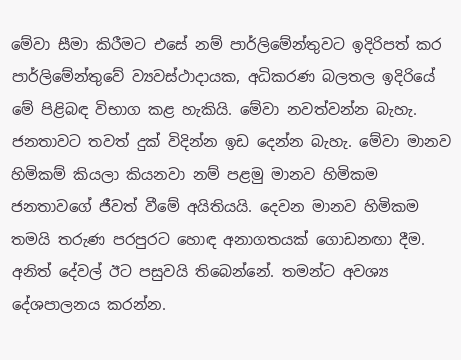මේවා සීමා කිරීමට එසේ නම් පාර්ලිමේන්තුවට ඉදිරිපත් කර පාර්ලිමේන්තුවේ ව්‍යවස්ථාදායක, අධිකරණ බලතල ඉදිරියේ මේ පිළිබඳ විභාග කළ හැකියි. මේවා නවත්වන්න බැහැ. ජනතාවට තවත් දුක් විදින්න ඉඩ දෙන්න බැහැ. මේවා මානව හිමිකම් කියලා කියනවා නම් පළමු මානව හිමිකම ජනතාවගේ ජීවත් වීමේ අයිතියයි. දෙවන මානව හිමිකම තමයි තරුණ පරපුරට හොඳ අනාගතයක් ගොඩනඟා දීම. අනිත් දේවල් ඊට පසුවයි තිබෙන්නේ. තමන්ට අවශ්‍ය දේශපාලනය කරන්න.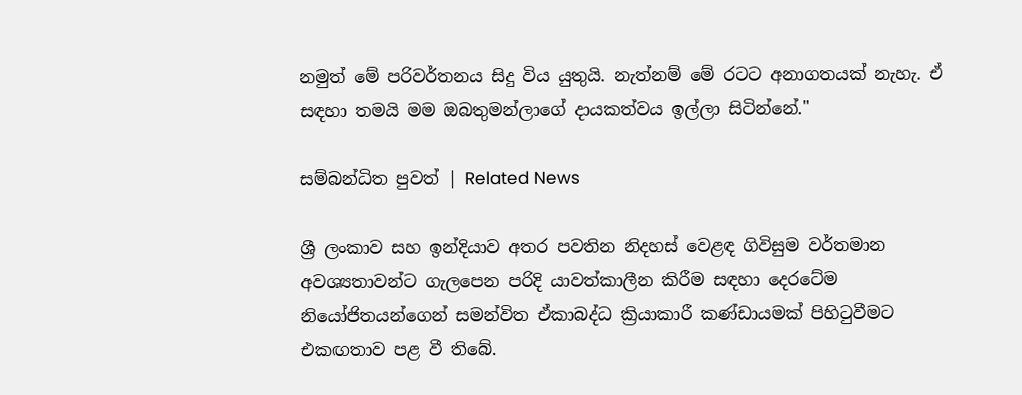නමුත් මේ පරිවර්තනය සිදු විය යුතුයි. නැත්නම් මේ රටට අනාගතයක් නැහැ. ඒ සඳහා තමයි මම ඔබතුමන්ලාගේ දායකත්වය ඉල්ලා සිටින්නේ."

සම්බන්ධිත පුවත් | Related News

ශ්‍රී ලංකාව සහ ඉන්දියාව අතර පවතින නිදහස් වෙළඳ ගිවිසුම වර්තමාන අවශ්‍යතාවන්ට ගැලපෙන පරිදි යාවත්කාලීන කිරීම සඳහා දෙරටේම නියෝජිතයන්ගෙන් සමන්විත ඒකාබද්ධ ක්‍රියාකාරී කණ්ඩායමක් පිහිටුවීමට එකඟතාව පළ වී තිබේ.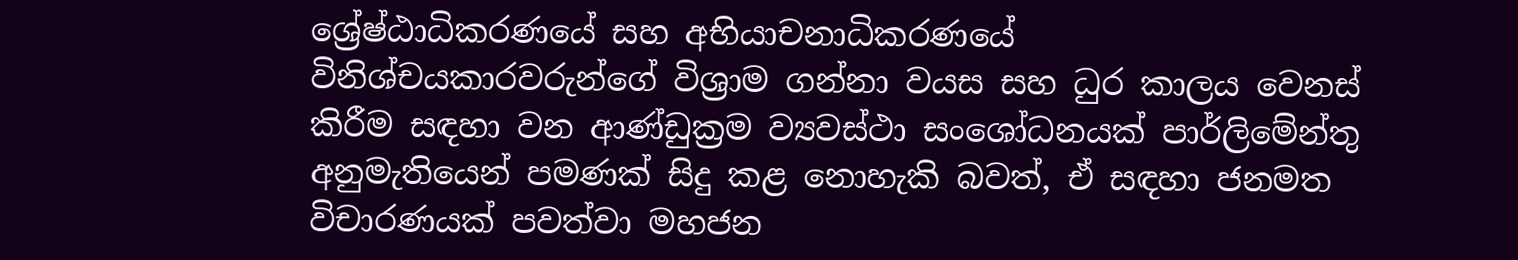ශ්‍රේෂ්ඨාධිකරණයේ සහ අභියාචනාධිකරණයේ විනිශ්චයකාරවරුන්ගේ විශ්‍රාම ගන්නා වයස සහ ධුර කාලය වෙනස් කිරීම සඳහා වන ආණ්ඩුක්‍රම ව්‍යවස්ථා සංශෝධනයක් පාර්ලිමේන්තු අනුමැතියෙන් පමණක් සිදු කළ නොහැකි බවත්, ඒ සඳහා ජනමත විචාරණයක් පවත්වා මහජන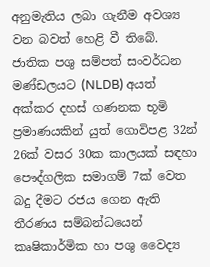අනුමැතිය ලබා ගැනීම අවශ්‍ය වන බවත් හෙළි වී තිබේ.
ජාතික පශු සම්පත් සංවර්ධන මණ්ඩලයට (NLDB) අයත් අක්කර දහස් ගණනක භූමි ප්‍රමාණයකින් යුත් ගොවිපළ 32න් 26ක් වසර 30ක කාලයක් සඳහා පෞද්ගලික සමාගම් 7ක් වෙත බදු දීමට රජය ගෙන ඇති තීරණය සම්බන්ධයෙන් කෘෂිකාර්මික හා පශු වෛද්‍ය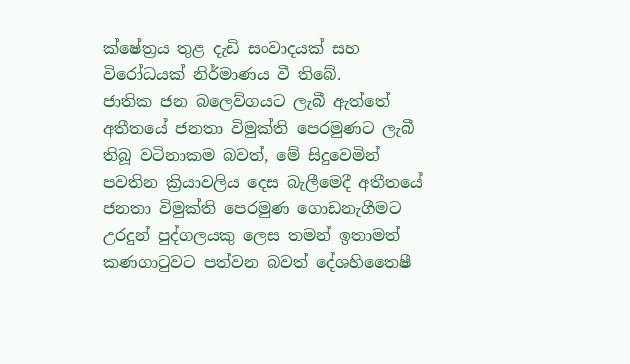ක්ෂේත්‍රය තුළ දැඩි සංවාදයක් සහ විරෝධයක් නිර්මාණය වී තිබේ.
ජාතික ජන බලෙව්ගයට ලැබී ඇත්තේ අතීතයේ ජනතා විමුක්ති පෙරමුණට ලැබී තිබූ වටිනාකම බවත්, මේ සිදුවෙමින් පවතින ක්‍රියාවලිය දෙස බැලීමෙදී අතීතයේ ජනතා විමුක්ති පෙරමුණ ගොඩනැගීමට උරදුන් පුද්ගලයකු ලෙස තමන් ඉතාමත් කණගාටුවට පත්වන බවත් දේශහිතෛෂී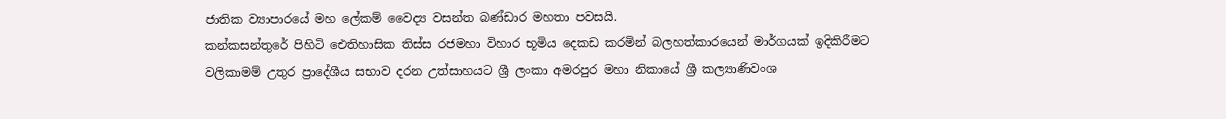ජාතික ව්‍යාපාරයේ මහ ලේකම් වෛද්‍ය වසන්ත බණ්ඩාර මහතා පවසයි.
කන්කසන්තුරේ පිහිටි ඓතිහාසික තිස්ස රජමහා විහාර භූමිය දෙකඩ කරමින් බලහත්කාරයෙන් මාර්ගයක් ඉදිකිරීමට වලිකාමම් උතුර ප්‍රාදේශීය සභාව දරන උත්සාහයට ශ්‍රී ලංකා අමරපුර මහා නිකායේ ශ්‍රී කල්‍යාණිවංශ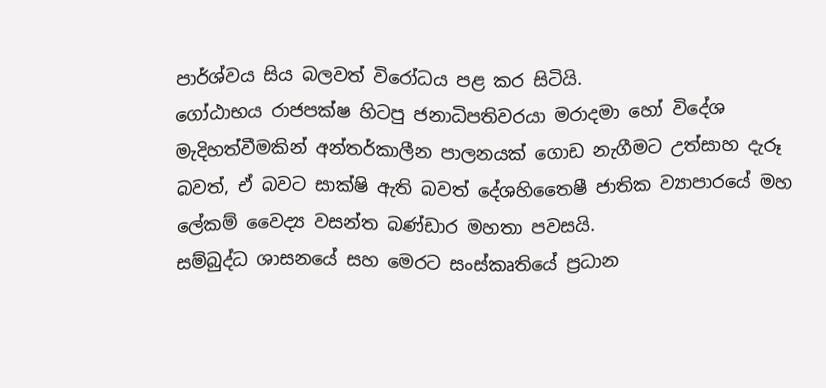පාර්ශ්වය සිය බලවත් විරෝධය පළ කර සිටියි.
ගෝඨාභය රාජපක්ෂ හිටපු ජනාධිපතිවරයා මරාදමා හෝ විදේශ මැදිහත්වීමකින් අන්තර්කාලීන පාලනයක් ගොඩ නැගීමට උත්සාහ දැරූ බවත්, ඒ බවට සාක්ෂි ඇති බවත් දේශහිතෛෂී ජාතික ව්‍යාපාරයේ මහ ලේකම් වෛද්‍ය වසන්ත බණ්ඩාර මහතා පවසයි.
සම්බුද්ධ ශාසනයේ සහ මෙරට සංස්කෘතියේ ප්‍රධාන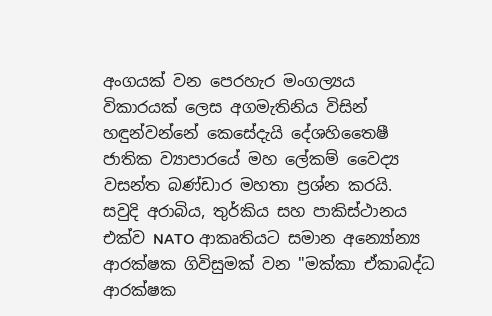අංගයක් වන පෙරහැර මංගල්‍යය විකාරයක් ලෙස අගමැතිනිය විසින් හඳුන්වන්නේ කෙසේදැයි දේශහිතෛෂී ජාතික ව්‍යාපාරයේ මහ ලේකම් වෛද්‍ය වසන්ත බණ්ඩාර මහතා ප්‍රශ්න කරයි.
සවුදි අරාබිය, තුර්කිය සහ පාකිස්ථානය එක්ව NATO ආකෘතියට සමාන අන්‍යෝන්‍ය ආරක්ෂක ගිවිසුමක් වන "මක්කා ඒකාබද්ධ ආරක්ෂක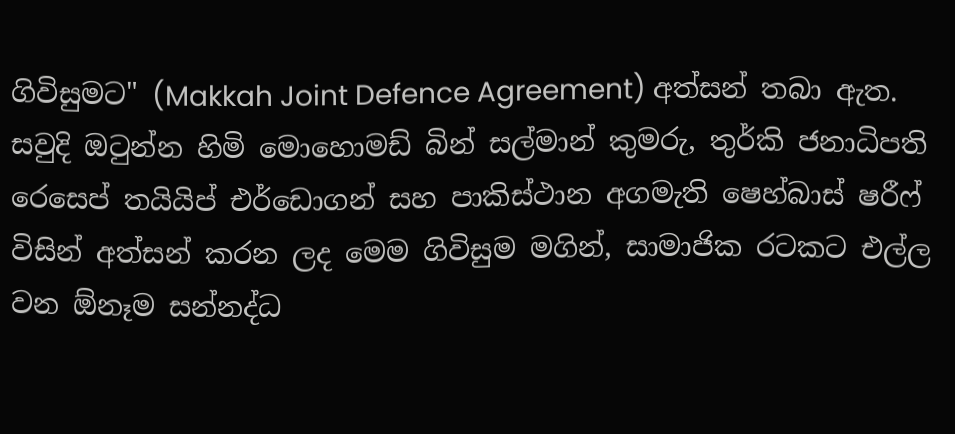ගිවිසුමට" (Makkah Joint Defence Agreement) අත්සන් තබා ඇත. සවුදි ඔටුන්න හිමි මොහොමඩ් බින් සල්මාන් කුමරු, තුර්කි ජනාධිපති රෙසෙප් තයියිප් එර්ඩොගන් සහ පාකිස්ථාන අගමැති ෂෙහ්බාස් ෂරීෆ් විසින් අත්සන් කරන ලද මෙම ගිවිසුම මගින්, සාමාජික රටකට එල්ල වන ඕනෑම සන්නද්ධ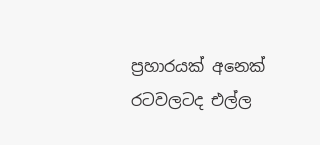ප්‍රහාරයක් අනෙක් රටවලටද එල්ල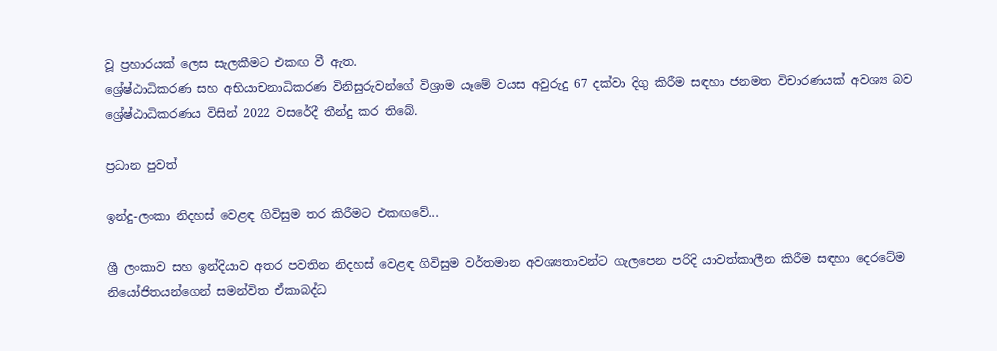වූ ප්‍රහාරයක් ලෙස සැලකීමට එකඟ වී ඇත.
ශ්‍රේෂ්ඨාධිකරණ සහ අභියාචනාධිකරණ විනිසුරුවන්ගේ විශ්‍රාම යෑමේ වයස අවුරුදු 67 දක්වා දිගු කිරීම සඳහා ජනමත විචාරණයක් අවශ්‍ය බව ශ්‍රේෂ්ඨාධිකරණය විසින් 2022 වසරේදී තීන්දු කර තිබේ.

ප්‍රධාන පුවත්

ඉන්දු-ලංකා නිදහස් වෙළඳ ගිවිසුම තර කිරීමට එකඟවේ...

ශ්‍රී ලංකාව සහ ඉන්දියාව අතර පවතින නිදහස් වෙළඳ ගිවිසුම වර්තමාන අවශ්‍යතාවන්ට ගැලපෙන පරිදි යාවත්කාලීන කිරීම සඳහා දෙරටේම නියෝජිතයන්ගෙන් සමන්විත ඒකාබද්ධ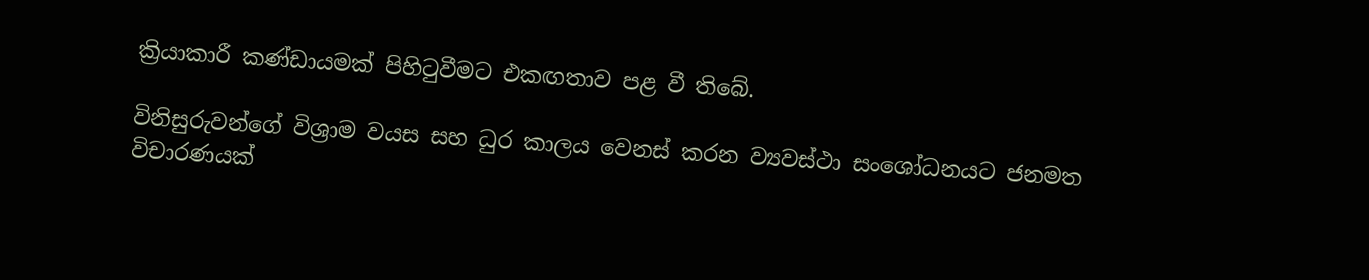ක්‍රියාකාරී කණ්ඩායමක් පිහිටුවීමට එකඟතාව පළ වී තිබේ.

විනිසුරුවන්ගේ විශ්‍රාම වයස සහ ධුර කාලය වෙනස් කරන ව්‍යවස්ථා සංශෝධනයට ජනමත විචාරණයක්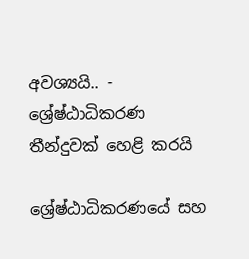අවශ්‍යයි.. - ශ්‍රේෂ්ඨාධිකරණ තීන්දුවක් හෙළි කරයි

ශ්‍රේෂ්ඨාධිකරණයේ සහ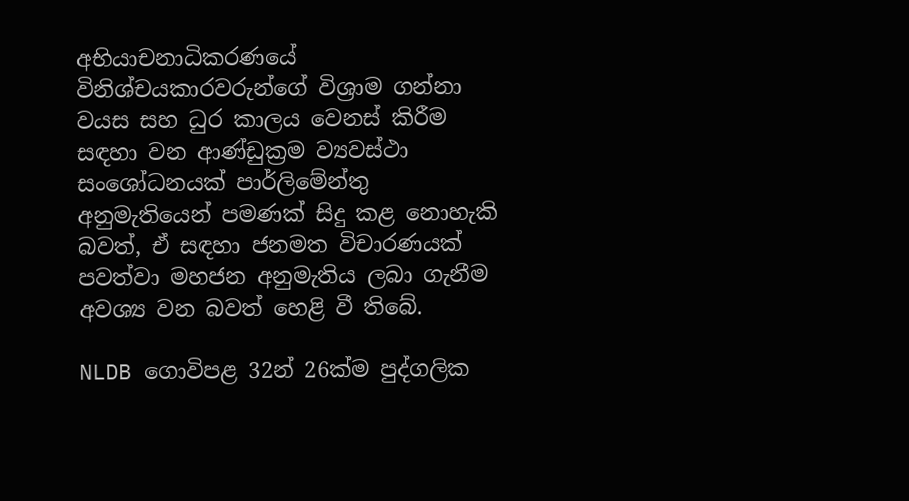අභියාචනාධිකරණයේ විනිශ්චයකාරවරුන්ගේ විශ්‍රාම ගන්නා වයස සහ ධුර කාලය වෙනස් කිරීම සඳහා වන ආණ්ඩුක්‍රම ව්‍යවස්ථා සංශෝධනයක් පාර්ලිමේන්තු අනුමැතියෙන් පමණක් සිදු කළ නොහැකි බවත්, ඒ සඳහා ජනමත විචාරණයක් පවත්වා මහජන අනුමැතිය ලබා ගැනීම අවශ්‍ය වන බවත් හෙළි වී තිබේ.

NLDB ගොවිපළ 32න් 26ක්ම පුද්ගලික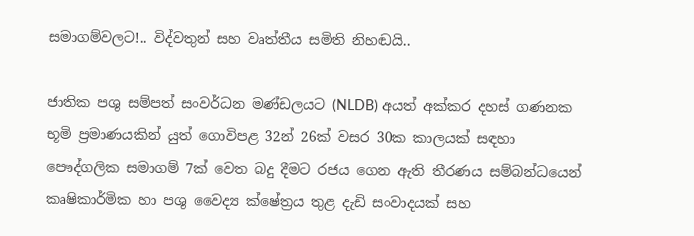සමාගම්වලට!.. විද්වතුන් සහ වෘත්තීය සමිති නිහඬයි..

ජාතික පශු සම්පත් සංවර්ධන මණ්ඩලයට (NLDB) අයත් අක්කර දහස් ගණනක භූමි ප්‍රමාණයකින් යුත් ගොවිපළ 32න් 26ක් වසර 30ක කාලයක් සඳහා පෞද්ගලික සමාගම් 7ක් වෙත බදු දීමට රජය ගෙන ඇති තීරණය සම්බන්ධයෙන් කෘෂිකාර්මික හා පශු වෛද්‍ය ක්ෂේත්‍රය තුළ දැඩි සංවාදයක් සහ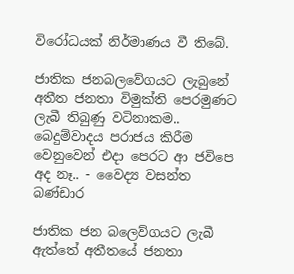විරෝධයක් නිර්මාණය වී තිබේ.

ජාතික ජනබලවේගයට ලැබුනේ අතීත ජනතා විමුක්ති පෙරමුණට ලැබී තිබුණු වටිනාකම.. බෙදුම්වාදය පරාජය කිරීම වෙනුවෙන් එදා පෙරට ආ ජවිපෙ අද නෑ.. - වෛද්‍ය වසන්ත බණ්ඩාර

ජාතික ජන බලෙව්ගයට ලැබී ඇත්තේ අතීතයේ ජනතා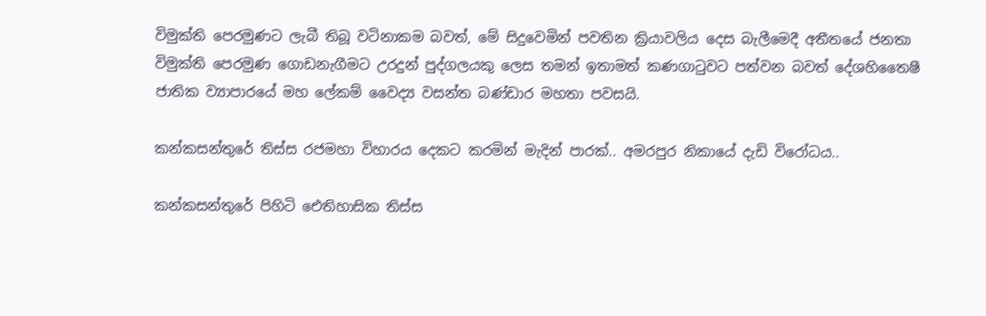විමුක්ති පෙරමුණට ලැබී තිබූ වටිනාකම බවත්, මේ සිදුවෙමින් පවතින ක්‍රියාවලිය දෙස බැලීමෙදී අතීතයේ ජනතා විමුක්ති පෙරමුණ ගොඩනැගීමට උරදුන් පුද්ගලයකු ලෙස තමන් ඉතාමත් කණගාටුවට පත්වන බවත් දේශහිතෛෂී ජාතික ව්‍යාපාරයේ මහ ලේකම් වෛද්‍ය වසන්ත බණ්ඩාර මහතා පවසයි.

කන්කසන්තුරේ තිස්ස රජමහා විහාරය දෙකට කරමින් මැදින් පාරක්.. අමරපුර නිකායේ දැඩි විරෝධය..

කන්කසන්තුරේ පිහිටි ඓතිහාසික තිස්ස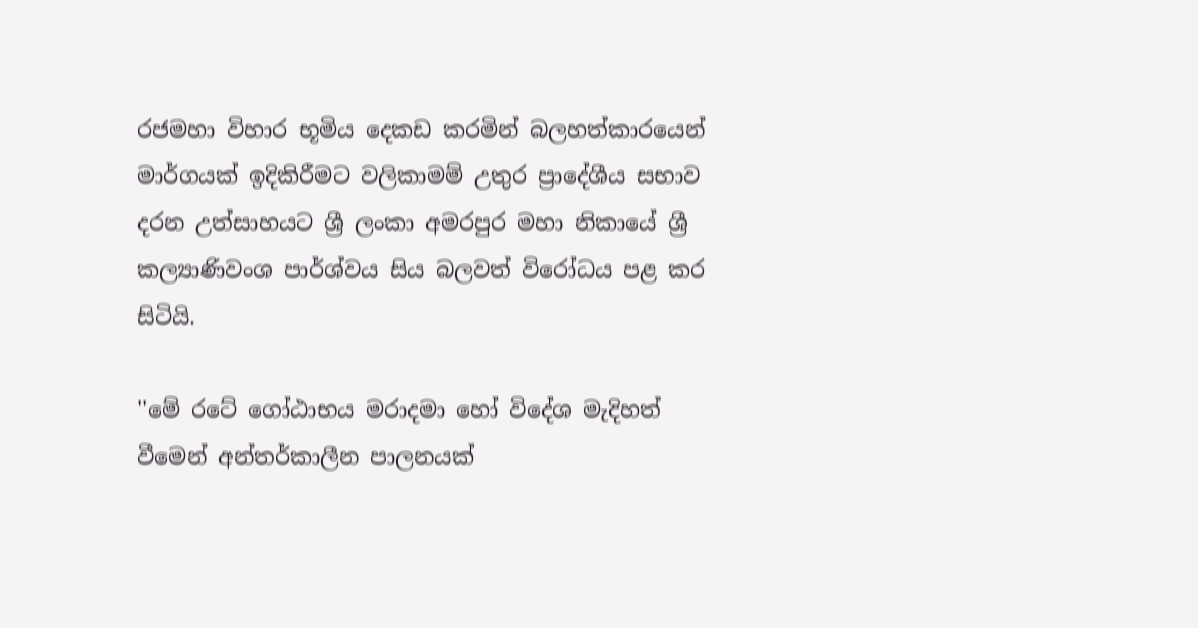රජමහා විහාර භූමිය දෙකඩ කරමින් බලහත්කාරයෙන් මාර්ගයක් ඉදිකිරීමට වලිකාමම් උතුර ප්‍රාදේශීය සභාව දරන උත්සාහයට ශ්‍රී ලංකා අමරපුර මහා නිකායේ ශ්‍රී කල්‍යාණිවංශ පාර්ශ්වය සිය බලවත් විරෝධය පළ කර සිටියි.

''මේ රටේ ගෝඨාභය මරාදමා හෝ විදේශ මැදිහත් වීමෙන් අන්තර්කාලීන පාලනයක්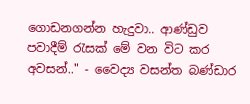ගොඩනගන්න හැදුවා.. ආණ්ඩුව පවාදීම් රැසක් මේ වන විට කර අවසන්.." - වෛද්‍ය වසන්ත බණ්ඩාර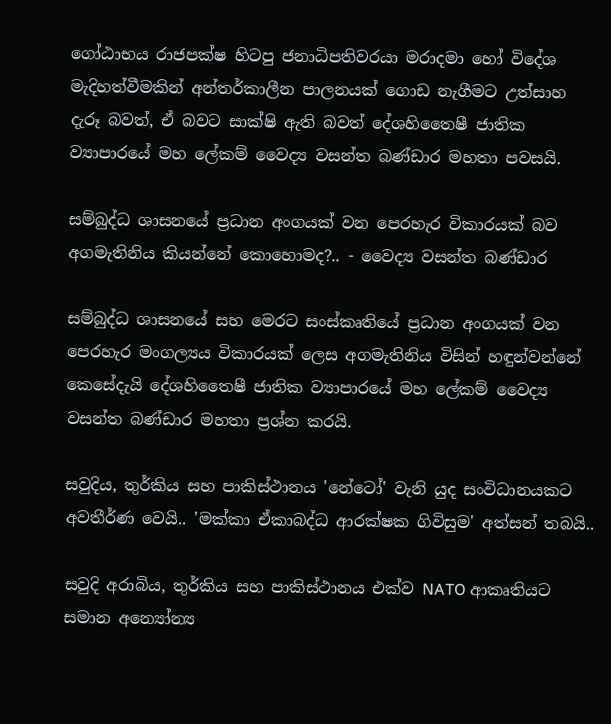ගෝඨාභය රාජපක්ෂ හිටපු ජනාධිපතිවරයා මරාදමා හෝ විදේශ මැදිහත්වීමකින් අන්තර්කාලීන පාලනයක් ගොඩ නැගීමට උත්සාහ දැරූ බවත්, ඒ බවට සාක්ෂි ඇති බවත් දේශහිතෛෂී ජාතික ව්‍යාපාරයේ මහ ලේකම් වෛද්‍ය වසන්ත බණ්ඩාර මහතා පවසයි.

සම්බුද්ධ ශාසනයේ ප්‍රධාන අංගයක් වන පෙරහැර විකාරයක් බව අගමැතිනිය කියන්නේ කොහොමද?.. - වෛද්‍ය වසන්ත බණ්ඩාර

සම්බුද්ධ ශාසනයේ සහ මෙරට සංස්කෘතියේ ප්‍රධාන අංගයක් වන පෙරහැර මංගල්‍යය විකාරයක් ලෙස අගමැතිනිය විසින් හඳුන්වන්නේ කෙසේදැයි දේශහිතෛෂී ජාතික ව්‍යාපාරයේ මහ ලේකම් වෛද්‍ය වසන්ත බණ්ඩාර මහතා ප්‍රශ්න කරයි.

සවුදිය, තුර්කිය සහ පාකිස්ථානය 'නේටෝ' වැනි යුද සංවිධානයකට අවතීර්ණ වෙයි.. 'මක්කා ඒකාබද්ධ ආරක්ෂක ගිවිසුම' අත්සන් තබයි..

සවුදි අරාබිය, තුර්කිය සහ පාකිස්ථානය එක්ව NATO ආකෘතියට සමාන අන්‍යෝන්‍ය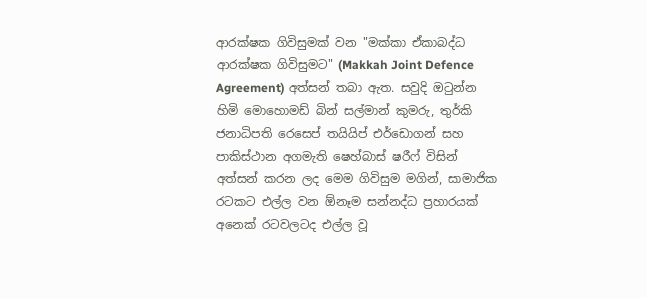ආරක්ෂක ගිවිසුමක් වන "මක්කා ඒකාබද්ධ ආරක්ෂක ගිවිසුමට" (Makkah Joint Defence Agreement) අත්සන් තබා ඇත. සවුදි ඔටුන්න හිමි මොහොමඩ් බින් සල්මාන් කුමරු, තුර්කි ජනාධිපති රෙසෙප් තයියිප් එර්ඩොගන් සහ පාකිස්ථාන අගමැති ෂෙහ්බාස් ෂරීෆ් විසින් අත්සන් කරන ලද මෙම ගිවිසුම මගින්, සාමාජික රටකට එල්ල වන ඕනෑම සන්නද්ධ ප්‍රහාරයක් අනෙක් රටවලටද එල්ල වූ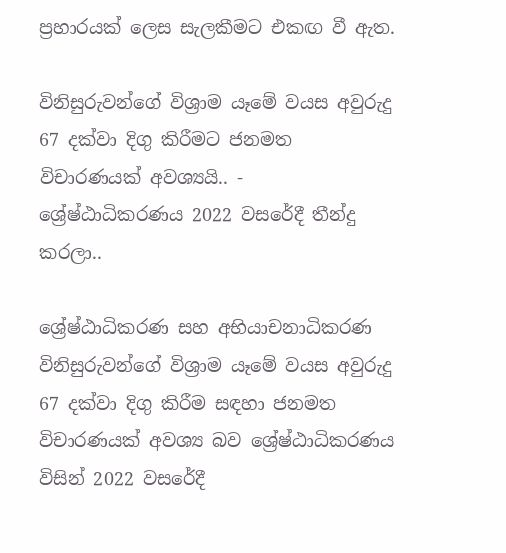ප්‍රහාරයක් ලෙස සැලකීමට එකඟ වී ඇත.

විනිසුරුවන්ගේ විශ්‍රාම යෑමේ වයස අවුරුදු 67 දක්වා දිගු කිරීමට ජනමත විචාරණයක් අවශ්‍යයි.. - ශ්‍රේෂ්ඨාධිකරණය 2022 වසරේදී තීන්දු කරලා..

ශ්‍රේෂ්ඨාධිකරණ සහ අභියාචනාධිකරණ විනිසුරුවන්ගේ විශ්‍රාම යෑමේ වයස අවුරුදු 67 දක්වා දිගු කිරීම සඳහා ජනමත විචාරණයක් අවශ්‍ය බව ශ්‍රේෂ්ඨාධිකරණය විසින් 2022 වසරේදී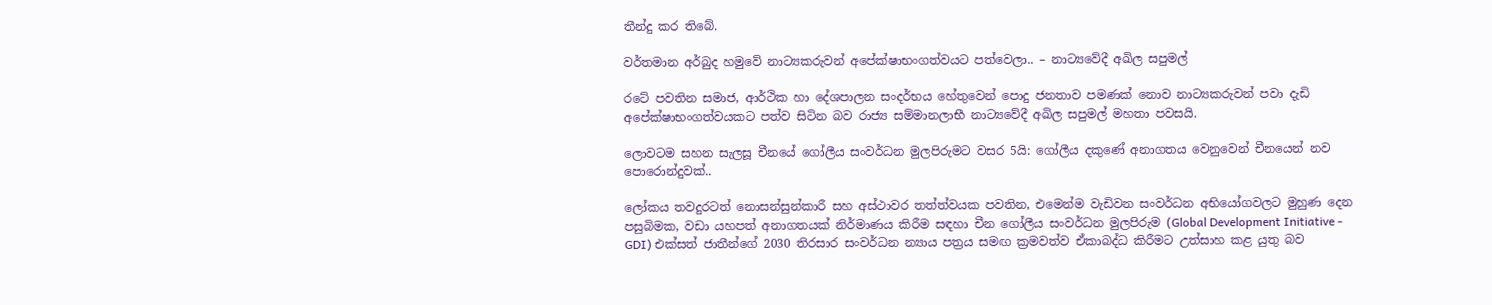තීන්දු කර තිබේ.

වර්තමාන අර්බුද හමුවේ නාට්‍යකරුවන් අපේක්ෂාභංගත්වයට පත්වෙලා.. – නාට්‍යවේදී අඛිල සපුමල්

රටේ පවතින සමාජ, ආර්ථික හා දේශපාලන සංදර්භය හේතුවෙන් පොදු ජනතාව පමණක් නොව නාට්‍යකරුවන් පවා දැඩි අපේක්ෂාභංගත්වයකට පත්ව සිටින බව රාජ්‍ය සම්මානලාභී නාට්‍යවේදී අඛිල සපුමල් මහතා පවසයි.

ලොවටම සහන සැලසූ චීනයේ ගෝලීය සංවර්ධන මුලපිරුමට වසර 5යි: ගෝලීය දකුණේ අනාගතය වෙනුවෙන් චීනයෙන් නව පොරොන්දුවක්..

ලෝකය තවදුරටත් නොසන්සුන්කාරී සහ අස්ථාවර තත්ත්වයක පවතින, එමෙන්ම වැඩිවන සංවර්ධන අභියෝගවලට මුහුණ දෙන පසුබිමක, වඩා යහපත් අනාගතයක් නිර්මාණය කිරීම සඳහා චීන ගෝලීය සංවර්ධන මුලපිරුම (Global Development Initiative - GDI) එක්සත් ජාතීන්ගේ 2030 තිරසාර සංවර්ධන න්‍යාය පත්‍රය සමඟ ක්‍රමවත්ව ඒකාබද්ධ කිරීමට උත්සාහ කළ යුතු බව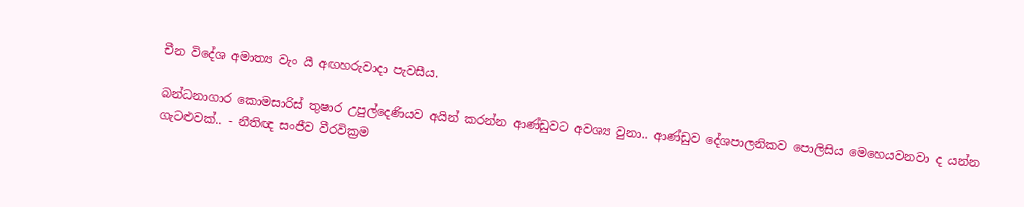චීන විදේශ අමාත්‍ය වැං යී අඟහරුවාදා පැවසීය.

බන්ධනාගාර කොමසාරිස් තුෂාර උපුල්දෙණියව අයින් කරන්න ආණ්ඩුවට අවශ්‍ය වුනා.. ආණ්ඩුව දේශපාලනිකව පොලිසිය මෙහෙයවනවා ද යන්න ගැටළුවක්.. - නීතිඥ සංජීව වීරවික්‍රම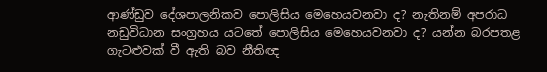ආණ්ඩුව දේශපාලනිකව පොලිසිය මෙහෙයවනවා ද? නැතිනම් අපරාධ නඩුවිධාන සංග්‍රහය යටතේ පොලිසිය මෙහෙයවනවා ද? යන්න බරපතළ ගැටළුවක් වී ඇති බව නීතිඥ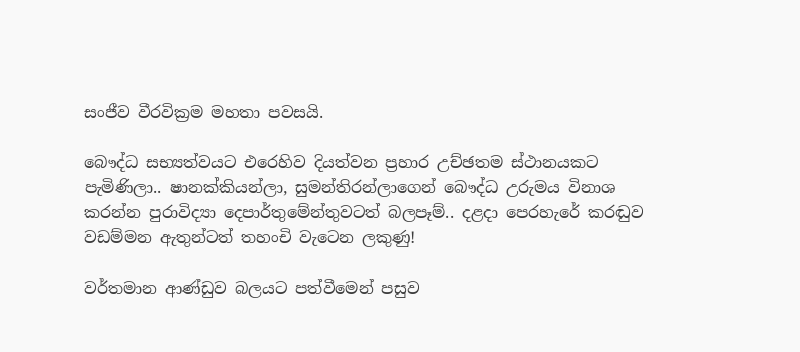සංජීව වීරවික්‍රම මහතා පවසයි.

බෞද්ධ සභ්‍යත්වයට එරෙහිව දියත්වන ප්‍රහාර උච්ඡතම ස්ථානයකට පැමිණිලා.. ෂානක්කියන්ලා, සුමන්තිරන්ලාගෙන් බෞද්ධ උරුමය විනාශ කරන්න පුරාවිද්‍යා දෙපාර්තුමේන්තුවටත් බලපෑම්.. දළදා පෙරහැරේ කරඬුව වඩම්මන ඇතුන්ටත් තහංචි වැටෙන ලකුණු!

වර්තමාන ආණ්ඩුව බලයට පත්වීමෙන් පසුව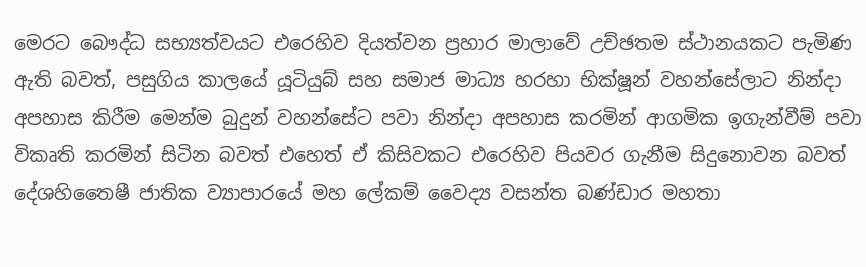මෙරට බෞද්ධ සභ්‍යත්වයට එරෙහිව දියත්වන ප්‍රහාර මාලාවේ උච්ඡතම ස්ථානයකට පැමිණ ඇති බවත්, පසුගිය කාලයේ යූටියුබ් සහ සමාජ මාධ්‍ය හරහා භික්ෂූන් වහන්සේලාට නින්දා අපහාස කිරීම මෙන්ම බුදුන් වහන්සේට පවා නින්දා අපහාස කරමින් ආගමික ඉගැන්වීම් පවා විකෘති කරමින් සිටින බවත් එහෙත් ඒ කිසිවකට එරෙහිව පියවර ගැනීම සිදුනොවන බවත් දේශහිතෛෂී ජාතික ව්‍යාපාරයේ මහ ලේකම් වෛද්‍ය වසන්ත බණ්ඩාර මහතා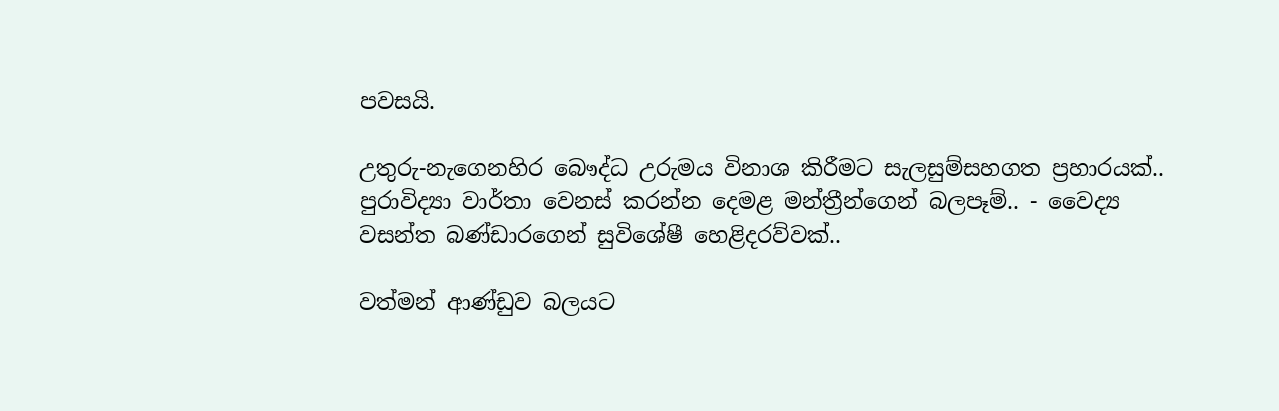පවසයි.

උතුරු-නැගෙනහිර බෞද්ධ උරුමය විනාශ කිරීමට සැලසුම්සහගත ප්‍රහාරයක්.. පුරාවිද්‍යා වාර්තා වෙනස් කරන්න දෙමළ මන්ත්‍රීන්ගෙන් බලපෑම්.. - වෛද්‍ය වසන්ත බණ්ඩාරගෙන් සුවිශේෂී හෙළිදරව්වක්..

වත්මන් ආණ්ඩුව බලයට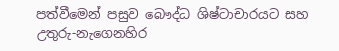පත්වීමෙන් පසුව බෞද්ධ ශිෂ්ටාචාරයට සහ උතුරු-නැගෙනහිර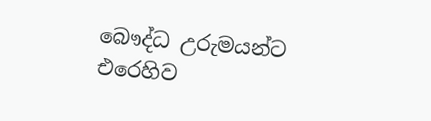බෞද්ධ උරුමයන්ට එරෙහිව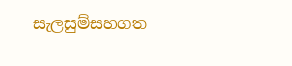සැලසුම්සහගත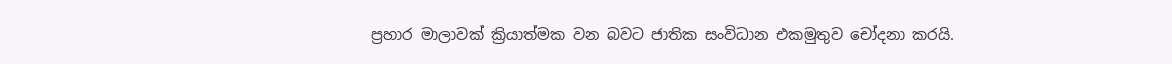ප්‍රහාර මාලාවක් ක්‍රියාත්මක වන බවට ජාතික සංවිධාන එකමුතුව චෝදනා කරයි.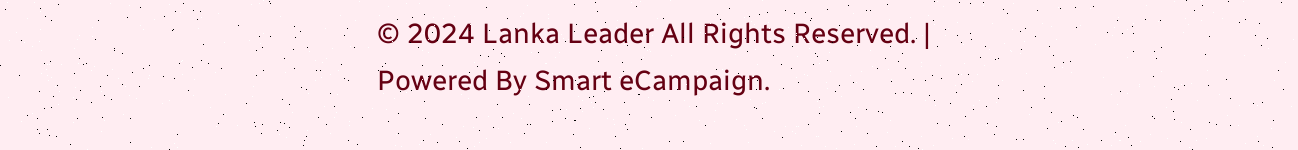© 2024 Lanka Leader All Rights Reserved. |
Powered By Smart eCampaign.